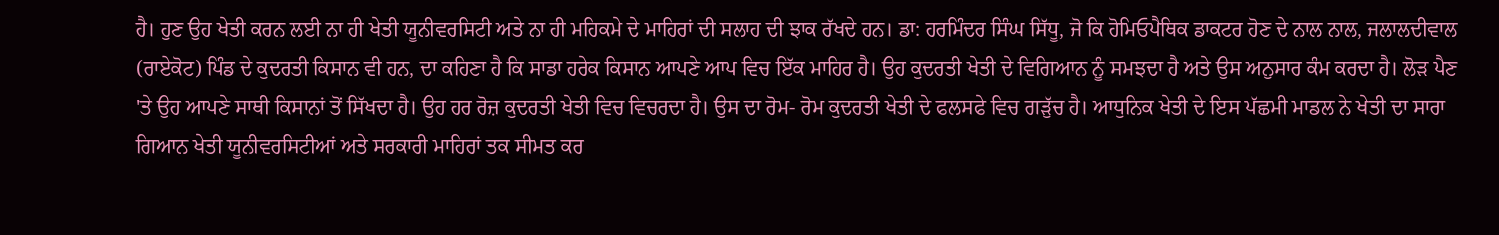ਹੈ। ਹੁਣ ਉਹ ਖੇਤੀ ਕਰਨ ਲਈ ਨਾ ਹੀ ਖੇਤੀ ਯੂਨੀਵਰਸਿਟੀ ਅਤੇ ਨਾ ਹੀ ਮਹਿਕਮੇ ਦੇ ਮਾਹਿਰਾਂ ਦੀ ਸਲਾਹ ਦੀ ਝਾਕ ਰੱਖਦੇ ਹਨ। ਡਾ: ਹਰਮਿੰਦਰ ਸਿੰਘ ਸਿੱਧੂ, ਜੋ ਕਿ ਹੋਮਿਓਪੈਥਿਕ ਡਾਕਟਰ ਹੋਣ ਦੇ ਨਾਲ ਨਾਲ, ਜਲਾਲਦੀਵਾਲ (ਰਾਏਕੋਟ) ਪਿੰਡ ਦੇ ਕੁਦਰਤੀ ਕਿਸਾਨ ਵੀ ਹਨ, ਦਾ ਕਹਿਣਾ ਹੈ ਕਿ ਸਾਡਾ ਹਰੇਕ ਕਿਸਾਨ ਆਪਣੇ ਆਪ ਵਿਚ ਇੱਕ ਮਾਹਿਰ ਹੈ। ਉਹ ਕੁਦਰਤੀ ਖੇਤੀ ਦੇ ਵਿਗਿਆਨ ਨੂੰ ਸਮਝਦਾ ਹੈ ਅਤੇ ਉਸ ਅਨੁਸਾਰ ਕੰਮ ਕਰਦਾ ਹੈ। ਲੋੜ ਪੈਣ 'ਤੇ ਉਹ ਆਪਣੇ ਸਾਥੀ ਕਿਸਾਨਾਂ ਤੋਂ ਸਿੱਖਦਾ ਹੈ। ਉਹ ਹਰ ਰੋਜ਼ ਕੁਦਰਤੀ ਖੇਤੀ ਵਿਚ ਵਿਚਰਦਾ ਹੈ। ਉਸ ਦਾ ਰੋਮ- ਰੋਮ ਕੁਦਰਤੀ ਖੇਤੀ ਦੇ ਫਲਸਫੇ ਵਿਚ ਗੜੁੱਚ ਹੈ। ਆਧੁਨਿਕ ਖੇਤੀ ਦੇ ਇਸ ਪੱਛਮੀ ਮਾਡਲ ਨੇ ਖੇਤੀ ਦਾ ਸਾਰਾ ਗਿਆਨ ਖੇਤੀ ਯੂਨੀਵਰਸਿਟੀਆਂ ਅਤੇ ਸਰਕਾਰੀ ਮਾਹਿਰਾਂ ਤਕ ਸੀਮਤ ਕਰ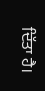ਦਿੱਤਾ ਹੈ।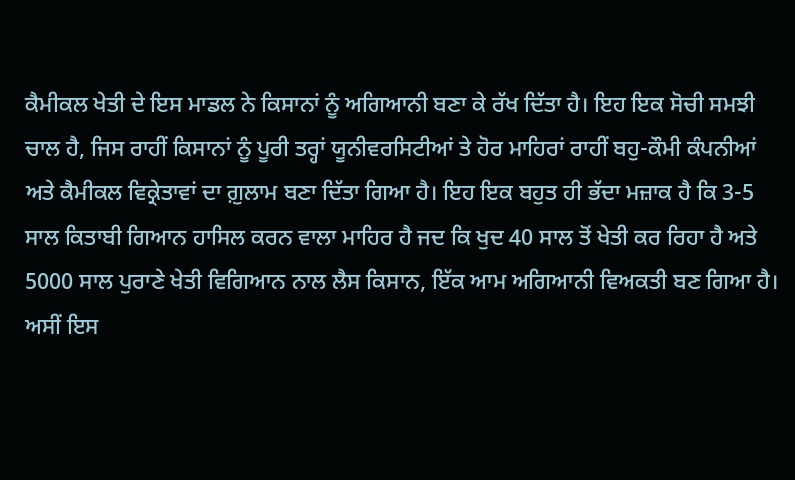ਕੈਮੀਕਲ ਖੇਤੀ ਦੇ ਇਸ ਮਾਡਲ ਨੇ ਕਿਸਾਨਾਂ ਨੂੰ ਅਗਿਆਨੀ ਬਣਾ ਕੇ ਰੱਖ ਦਿੱਤਾ ਹੈ। ਇਹ ਇਕ ਸੋਚੀ ਸਮਝੀ ਚਾਲ ਹੈ, ਜਿਸ ਰਾਹੀਂ ਕਿਸਾਨਾਂ ਨੂੰ ਪੂਰੀ ਤਰ੍ਹਾਂ ਯੂਨੀਵਰਸਿਟੀਆਂ ਤੇ ਹੋਰ ਮਾਹਿਰਾਂ ਰਾਹੀਂ ਬਹੁ-ਕੌਮੀ ਕੰਪਨੀਆਂ ਅਤੇ ਕੈਮੀਕਲ ਵਿਕ੍ਰੇਤਾਵਾਂ ਦਾ ਗ਼ੁਲਾਮ ਬਣਾ ਦਿੱਤਾ ਗਿਆ ਹੈ। ਇਹ ਇਕ ਬਹੁਤ ਹੀ ਭੱਦਾ ਮਜ਼ਾਕ ਹੈ ਕਿ 3-5 ਸਾਲ ਕਿਤਾਬੀ ਗਿਆਨ ਹਾਸਿਲ ਕਰਨ ਵਾਲਾ ਮਾਹਿਰ ਹੈ ਜਦ ਕਿ ਖੁਦ 40 ਸਾਲ ਤੋਂ ਖੇਤੀ ਕਰ ਰਿਹਾ ਹੈ ਅਤੇ 5000 ਸਾਲ ਪੁਰਾਣੇ ਖੇਤੀ ਵਿਗਿਆਨ ਨਾਲ ਲੈਸ ਕਿਸਾਨ, ਇੱਕ ਆਮ ਅਗਿਆਨੀ ਵਿਅਕਤੀ ਬਣ ਗਿਆ ਹੈ। ਅਸੀਂ ਇਸ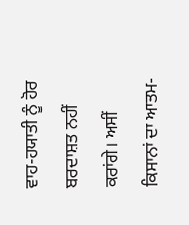ਵਾਹ-ਹਯਾਤੀ ਨੂੰ ਹੋਰ ਬਰਦਾਸ਼ਤ ਨਹੀਂ ਕਰਾਂਗੇ। ਅਸੀਂ ਕਿਸਾਨਾਂ ਦਾ ਆਤਮ-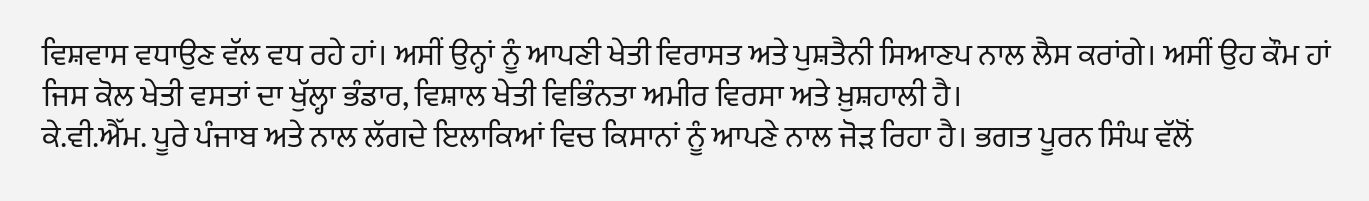ਵਿਸ਼ਵਾਸ ਵਧਾਉਣ ਵੱਲ ਵਧ ਰਹੇ ਹਾਂ। ਅਸੀਂ ਉਨ੍ਹਾਂ ਨੂੰ ਆਪਣੀ ਖੇਤੀ ਵਿਰਾਸਤ ਅਤੇ ਪੁਸ਼ਤੈਨੀ ਸਿਆਣਪ ਨਾਲ ਲੈਸ ਕਰਾਂਗੇ। ਅਸੀਂ ਉਹ ਕੌਮ ਹਾਂ ਜਿਸ ਕੋਲ ਖੇਤੀ ਵਸਤਾਂ ਦਾ ਖੁੱਲ੍ਹਾ ਭੰਡਾਰ, ਵਿਸ਼ਾਲ ਖੇਤੀ ਵਿਭਿੰਨਤਾ ਅਮੀਰ ਵਿਰਸਾ ਅਤੇ ਖ਼ੁਸ਼ਹਾਲੀ ਹੈ।
ਕੇ.ਵੀ.ਐੱਮ. ਪੂਰੇ ਪੰਜਾਬ ਅਤੇ ਨਾਲ ਲੱਗਦੇ ਇਲਾਕਿਆਂ ਵਿਚ ਕਿਸਾਨਾਂ ਨੂੰ ਆਪਣੇ ਨਾਲ ਜੋੜ ਰਿਹਾ ਹੈ। ਭਗਤ ਪੂਰਨ ਸਿੰਘ ਵੱਲੋਂ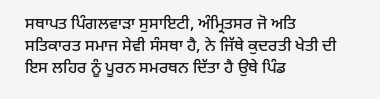ਸਥਾਪਤ ਪਿੰਗਲਵਾੜਾ ਸੁਸਾਇਟੀ, ਅੰਮ੍ਰਿਤਸਰ ਜੋ ਅਤਿ ਸਤਿਕਾਰਤ ਸਮਾਜ ਸੇਵੀ ਸੰਸਥਾ ਹੈ, ਨੇ ਜਿੱਥੇ ਕੁਦਰਤੀ ਖੇਤੀ ਦੀ ਇਸ ਲਹਿਰ ਨੂੰ ਪੂਰਨ ਸਮਰਥਨ ਦਿੱਤਾ ਹੈ ਉਥੇ ਪਿੰਡ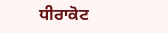ਧੀਰਾਕੋਟ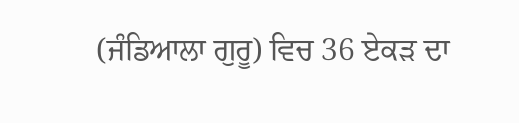(ਜੰਡਿਆਲਾ ਗੁਰੂ) ਵਿਚ 36 ਏਕੜ ਦਾ